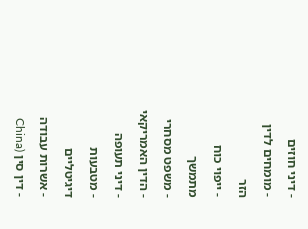- דיני חוזים
- מומחים לדין הזר
- ייפוי כוח מתמשך
- משפט מסחרי
- הדין האמריקאי
- דיני תעופה
- מטבעות דיגיטליים
- אשרות עבודה
- דין סין (China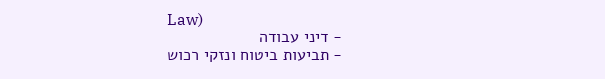Law)
- דיני עבודה
- תביעות ביטוח ונזקי רכוש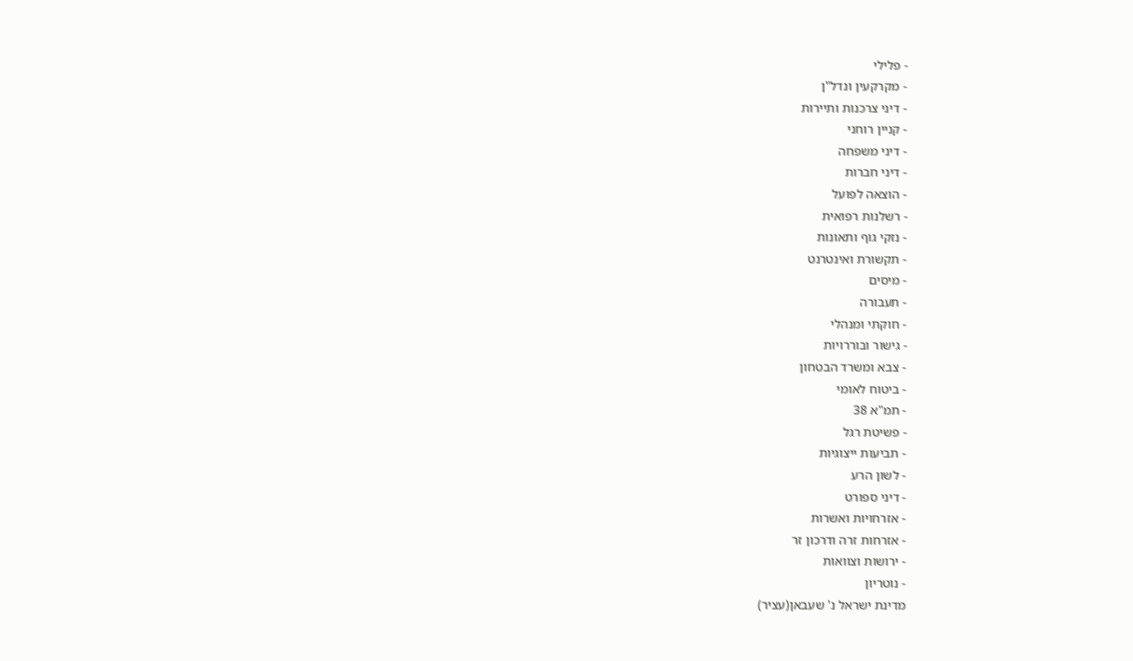- פלילי
- מקרקעין ונדל"ן
- דיני צרכנות ותיירות
- קניין רוחני
- דיני משפחה
- דיני חברות
- הוצאה לפועל
- רשלנות רפואית
- נזקי גוף ותאונות
- תקשורת ואינטרנט
- מיסים
- תעבורה
- חוקתי ומנהלי
- גישור ובוררויות
- צבא ומשרד הבטחון
- ביטוח לאומי
- תמ"א 38
- פשיטת רגל
- תביעות ייצוגיות
- לשון הרע
- דיני ספורט
- אזרחויות ואשרות
- אזרחות זרה ודרכון זר
- ירושות וצוואות
- נוטריון
מדינת ישראל נ' שעבאן(עציר)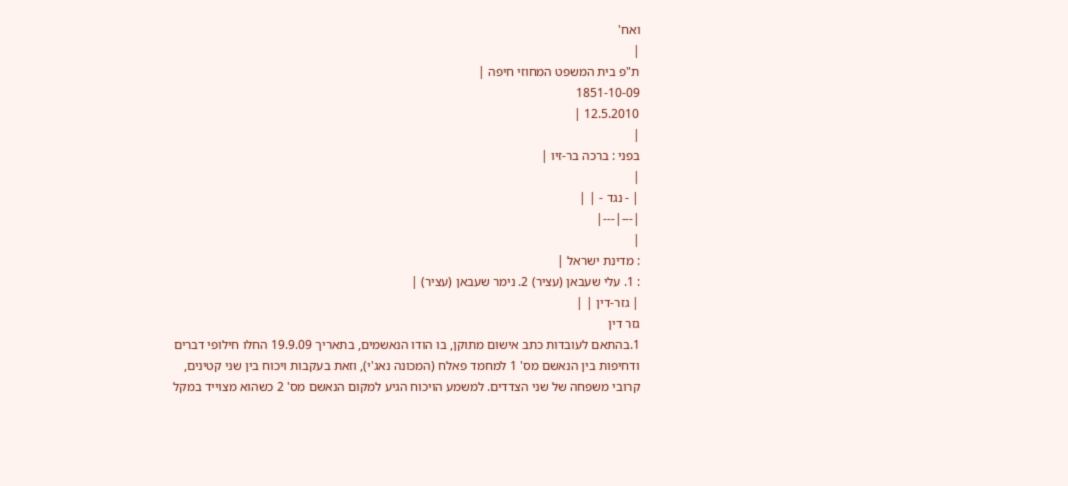ואח'
|
ת"פ בית המשפט המחוזי חיפה |
1851-10-09
12.5.2010 |
|
בפני : ברכה בר-זיו |
|
| - נגד - | |
|---|---|
|
: מדינת ישראל |
: 1. עלי שעבאן (עציר) 2. נימר שעבאן (עציר) |
| גזר-דין | |
גזר דין
1.בהתאם לעובדות כתב אישום מתוקן, בו הודו הנאשמים, בתאריך 19.9.09 החלו חילופי דברים ודחיפות בין הנאשם מס' 1 למחמד פאלח (המכונה נאג'י), וזאת בעקבות ויכוח בין שני קטינים, קרובי משפחה של שני הצדדים. למשמע הויכוח הגיע למקום הנאשם מס' 2 כשהוא מצוייד במקל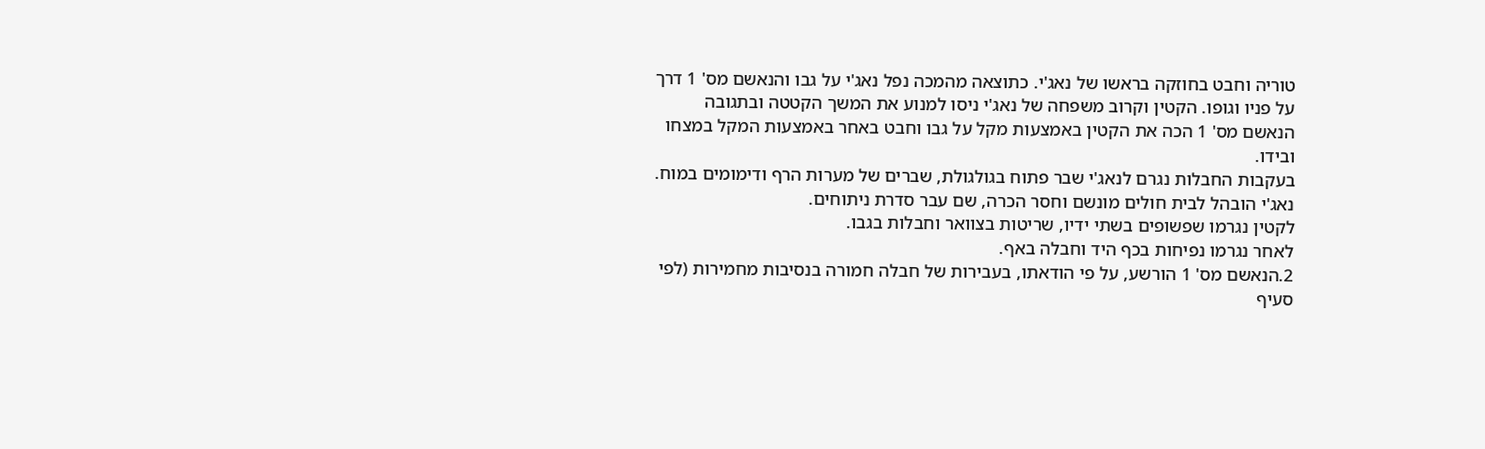טוריה וחבט בחוזקה בראשו של נאג'י. כתוצאה מהמכה נפל נאג'י על גבו והנאשם מס' 1 דרך על פניו וגופו. הקטין וקרוב משפחה של נאג'י ניסו למנוע את המשך הקטטה ובתגובה הנאשם מס' 1 הכה את הקטין באמצעות מקל על גבו וחבט באחר באמצעות המקל במצחו ובידו.
בעקבות החבלות נגרם לנאג'י שבר פתוח בגולגולת, שברים של מערות הרף ודימומים במוח. נאג'י הובהל לבית חולים מונשם וחסר הכרה, שם עבר סדרת ניתוחים.
לקטין נגרמו שפשופים בשתי ידיו, שריטות בצוואר וחבלות בגבו.
לאחר נגרמו נפיחות בכף היד וחבלה באף.
2.הנאשם מס' 1 הורשע, על פי הודאתו, בעבירות של חבלה חמורה בנסיבות מחמירות (לפי סעיף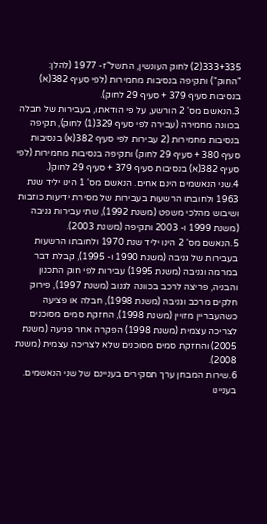333+335(2) לחוק העונשין, התשל"ז- 1977 (להלן: "החוק") ותקיפה בנסיבות מחמירות (לפי סעיף 382(א) בנסיבות סעיף 379 + סעיף 29 לחוק).
3.הנאשם מס' 2 הורשע, על פי הודאתו, בעבירות של חבלה בכוונה מחמירה (עבירה לפי סעיף 329(1) לחוק), תקיפה בנסיבות מחמירות (2 עבירות לפי סעיף 382(א) בנסיבות סעיף 380 + סעיף 29 לחוק) ותקיפה בנסיבות מחמירות (לפי סעיף 382(א) בנסיבות סעיף 379 + סעיף 29 לחוק(.
4.שני הנאשמים הינם אחים. הנאשם מס' 1 הינו יליד שנת 1963 ולחובתו הרשעות בעבירות של מסירת ידיעות כוזבות ושיבוש מהלכי משפט (משנת 1992), שתי עבירות גניבה (משנת 1999 ו- 2003 ותקיפה (משנת 2003).
5.הנאשם מס' 2 הינו יליד שנת 1970 ולחובתו הרשעות בעבירות של גניבה (משנת 1990 ו- 1995), קבלת דבר במרמה וגניבה (משנת 1995) עבירות לפי חוק התכנון והבניה, פריצה לרכב בכוונה לגנוב (משנת 1997), פירוק חלקים מרכב וגניבה (משנת 1998), חבלה או פציעה כשהעבריין מזויין (משנת 1998), החזקת סמים מסוכנים לצריכה עצמית (משנת 1998) הפקרה אחר פגיעה (משנת 2005) והחזקת סמים מסוכנים שלא לצריכה עצמית (משנת 2008).
6.שירות המבחן ערך תסקירים בעניינם של שני הנאשמים. בעניינו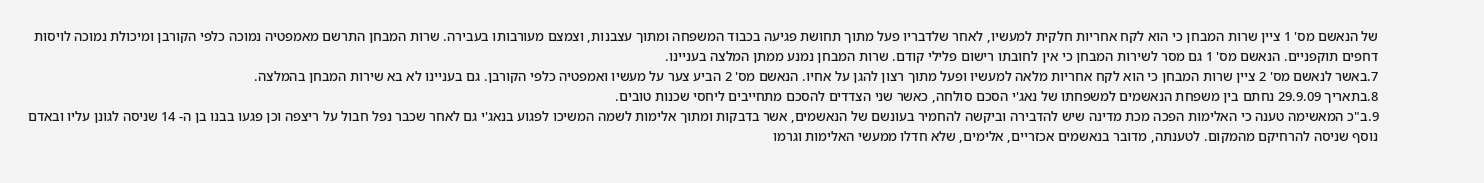של הנאשם מס' 1 ציין שרות המבחן כי הוא לקח אחריות חלקית למעשיו, לאחר שלדבריו פעל מתוך תחושת פגיעה בכבוד המשפחה ומתוך עצבנות, וצמצם מעורבותו בעבירה. שרות המבחן התרשם מאמפטיה נמוכה כלפי הקורבן ומיכולת נמוכה לויסות דחפים תוקפניים. הנאשם מס' 1 גם מסר לשירות המבחן כי אין לחובתו רישום פלילי קודם. שרות המבחן נמנע ממתן המלצה בעניינו.
7.באשר לנאשם מס' 2 ציין שרות המבחן כי הוא לקח אחריות מלאה למעשיו ופעל מתוך רצון להגן על אחיו. הנאשם מס' 2 הביע צער על מעשיו ואמפטיה כלפי הקורבן. גם בעניינו לא בא שירות המבחן בהמלצה.
8.בתאריך 29.9.09 נחתם בין משפחת הנאשמים למשפחתו של נאג'י הסכם סולחה, כאשר שני הצדדים להסכם מתחייבים ליחסי שכנות טובים.
9.ב"כ המאשימה טענה כי האלימות הפכה מכת מדינה שיש להדבירה וביקשה להחמיר בעונשם של הנאשמים, אשר בדבקות ומתוך אלימות לשמה המשיכו לפגוע בנאג'י גם לאחר שכבר נפל חבול על ריצפה וכן פגעו בבנו בן ה- 14 שניסה לגונן עליו ובאדם נוסף שניסה להרחיקם מהמקום. לטענתה, מדובר בנאשמים אכזריים, אלימים, שלא חדלו ממעשי האלימות וגרמו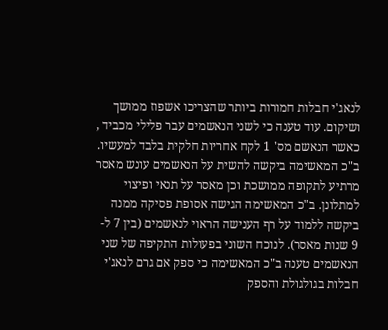לנאג'י חבלות חמורות ביותר שהצריכו אשפוז ממושך ושיקום. עוד טענה כי לשני הנאשמים עבר פלילי מכביד , כאשר הנאשם מס' 1 לקח אחריות חלקית בלבד למעשיו. ב"כ המאשימה ביקשה להשית על הנאשמים עונש מאסר מרתיע לתקופה ממושכת וכן מאסר על תנאי ופיצוי למתלונן. ב"כ המאשימה הגישה אסופת פסיקה ממנה ביקשה ללמוד על רף הענישה הראוי לנאשמים (בין 7 ל- 9 שנות מאסר). לנוכח השוני בפעולות התקיפה של שני הנאשמים טענה ב"כ המאשימה כי ספק אם גרם לנאג'י חבלות בגולגולת והספק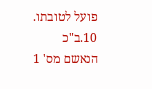פועל לטובתו.
10.ב"כ הנאשם מס' 1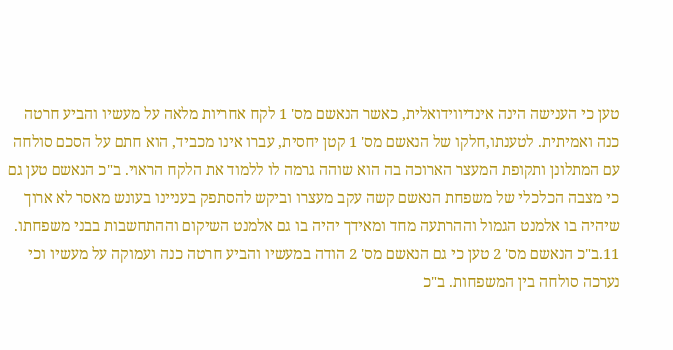טען כי הענישה הינה אינדיווידואלית, כאשר הנאשם מס' 1 לקח אחריות מלאה על מעשיו והביע חרטה כנה ואמיתית. לטענתו,חלקו של הנאשם מס' 1 קטן יחסית, עברו אינו מכביד, הוא חתם על הסכם סולחה עם המתלונן ותקופת המעצר הארוכה בה הוא שוהה גרמה לו ללמוד את הלקח הראוי. ב"כ הנאשם טען גם כי מצבה הכלכלי של משפחת הנאשם קשה עקב מעצרו וביקש להסתפק בעניינו בעונש מאסר לא ארוך שיהיה בו אלמנט הגמול וההרתעה מחד ומאידך יהיה בו גם אלמנט השיקום וההתחשבות בבני משפחתו.
11.ב"כ הנאשם מס' 2 טען כי גם הנאשם מס' 2 הודה במעשיו והביע חרטה כנה ועמוקה על מעשיו וכי נערכה סולחה בין המשפחות. ב"כ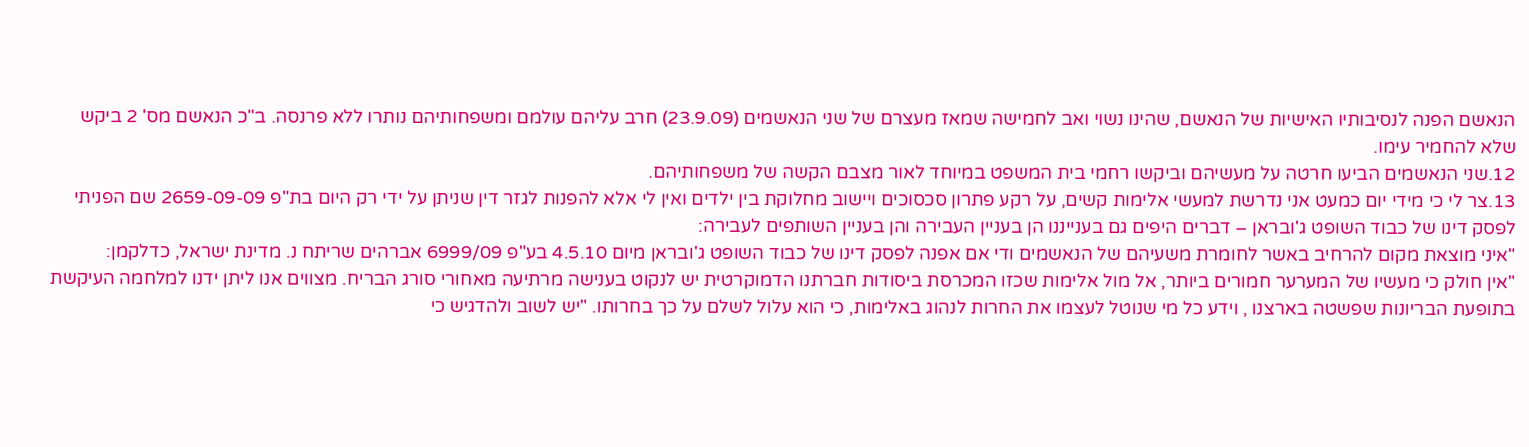הנאשם הפנה לנסיבותיו האישיות של הנאשם, שהינו נשוי ואב לחמישה שמאז מעצרם של שני הנאשמים (23.9.09) חרב עליהם עולמם ומשפחותיהם נותרו ללא פרנסה. ב"כ הנאשם מס' 2 ביקש שלא להחמיר עימו.
12.שני הנאשמים הביעו חרטה על מעשיהם וביקשו רחמי בית המשפט במיוחד לאור מצבם הקשה של משפחותיהם.
13.צר לי כי מידי יום כמעט אני נדרשת למעשי אלימות קשים, על רקע פתרון סכסוכים ויישוב מחלוקת בין ילדים ואין לי אלא להפנות לגזר דין שניתן על ידי רק היום בת"פ 2659-09-09 שם הפניתי לפסק דינו של כבוד השופט ג'ובראן – דברים היפים גם בענייננו הן בעניין העבירה והן בעניין השותפים לעבירה:
"איני מוצאת מקום להרחיב באשר לחומרת משעיהם של הנאשמים ודי אם אפנה לפסק דינו של כבוד השופט ג'ובראן מיום 4.5.10 בע"פ 6999/09 אברהים שריתח נ. מדינת ישראל, כדלקמן:
"אין חולק כי מעשיו של המערער חמורים ביותר, אל מול אלימות שכזו המכרסת ביסודות חברתנו הדמוקרטית יש לנקוט בענישה מרתיעה מאחורי סורג הבריח. מצווים אנו ליתן ידנו למלחמה העיקשת בתופעת הבריונות שפשטה בארצנו , וידע כל מי שנוטל לעצמו את החרות לנהוג באלימות, כי הוא עלול לשלם על כך בחרותו. "יש לשוב ולהדגיש כי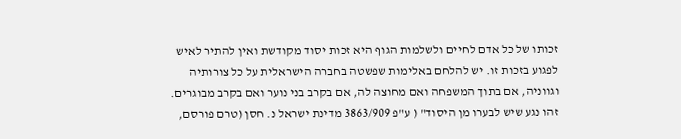זכותו של כל אדם לחיים ולשלמות הגוף היא זכות יסוד מקודשת ואין להתיר לאיש לפגוע בזכות זו. יש להלחם באלימות שפשטה בחברה הישראלית על כל צורותיה וגווניה, אם בתוך המשפחה ואם מחוצה לה, אם בקרב בני נוער ואם בקרב מבוגרים. זהו נגע שיש לבערו מן היסוד" ( ע"פ 3863/909 מדינת ישראל נ. חסן (טרם פורסם,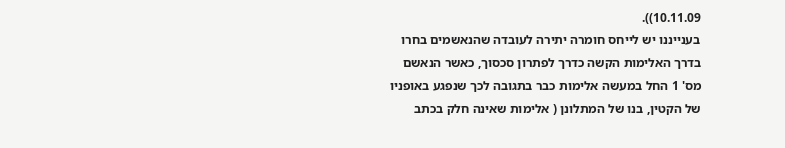10.11.09)).
בענייננו יש לייחס חומרה יתירה לעובדה שהנאשמים בחרו בדרך האלימות הקשה כדרך לפתרון סכסוך, כאשר הנאשם מס' 1 החל במעשה אלימות כבר בתגובה לכך שנפגע באופניו של הקטין, בנו של המתלונן ( אלימות שאינה חלק בכתב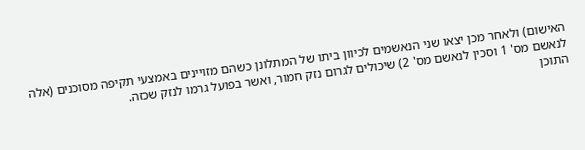האישום) ולאחר מכן יצאו שני הנאשמים לכיוון ביתו של המתלונן כשהם מזויינים באמצעי תקיפה מסוכנים (אלה לנאשם מס' 1 וסכין לנאשם מס' 2) שיכולים לגרום נזק חמור, ואשר בפועל גרמו לנזק שכזה.
התוכן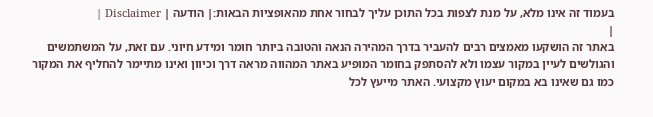בעמוד זה אינו מלא, על מנת לצפות בכל התוכן עליך לבחור אחת מהאופציות הבאות:| הודעה | Disclaimer |
|
באתר זה הושקעו מאמצים רבים להעביר בדרך המהירה הנאה והטובה ביותר חומר ומידע חיוני. עם זאת, על המשתמשים והגולשים לעיין במקור עצמו ולא להסתפק בחומר המופיע באתר המהווה מראה דרך וכיוון ואינו מתיימר להחליף את המקור כמו גם שאינו בא במקום יעוץ מקצועי. האתר מייעץ לכל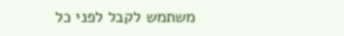משתמש לקבל לפני כל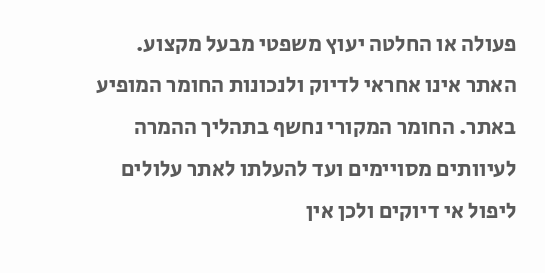פעולה או החלטה יעוץ משפטי מבעל מקצוע. האתר אינו אחראי לדיוק ולנכונות החומר המופיע באתר. החומר המקורי נחשף בתהליך ההמרה לעיוותים מסויימים ועד להעלתו לאתר עלולים ליפול אי דיוקים ולכן אין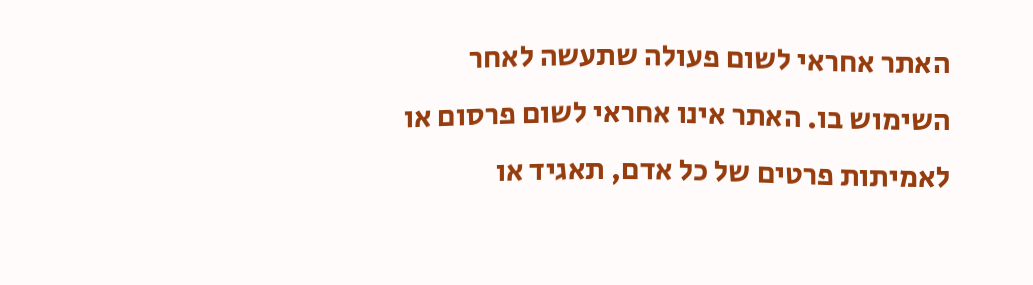האתר אחראי לשום פעולה שתעשה לאחר השימוש בו. האתר אינו אחראי לשום פרסום או לאמיתות פרטים של כל אדם, תאגיד או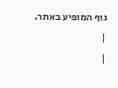גוף המופיע באתר. |
|